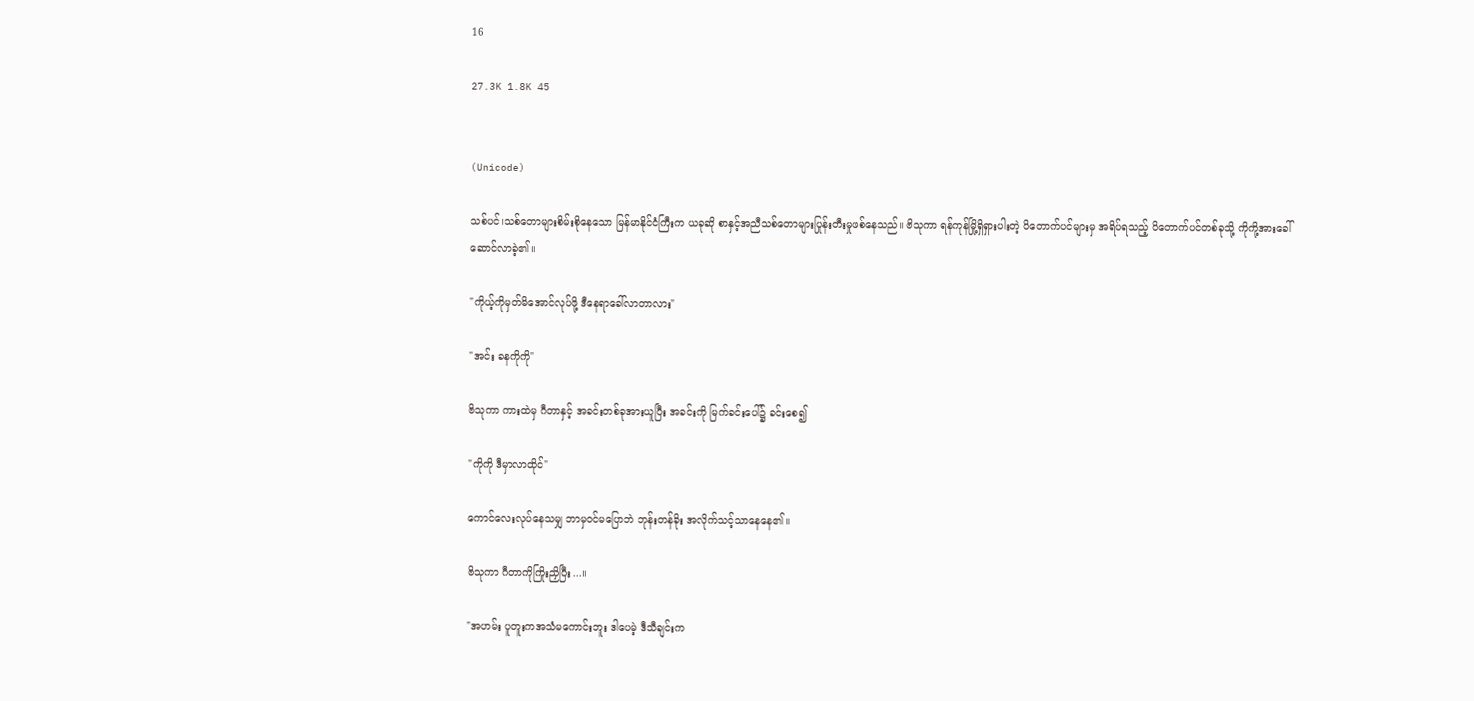16

27.3K 1.8K 45


(Unicode)

သစ်ပင်၊သစ်တောများစိမ်းစိုနေသော မြန်မာနိုင်ငံကြီးက ယခုဆို စာနှင့်အညီသစ်တောများပြုန်းတီးမှုဖစ်နေသည်။ ဗိသုကာ ရန်ကုန်မြို့ရှိရှားပါးတဲ့ ပိတောက်ပင်များမှ အရိပ်ရသည့် ပိတောက်ပင်တစ်ခုသို့ ကိုကို့အားခေါ်ဆောင်လာခဲ့၏။

"ကိုယ့်ကိုမှတ်မိအောင်လုပ်ဖို့ ဒီနေရာခေါ်လာတာလား"

"အင်း ခနကိုကို"

ဗိသုကာ ကားထဲမှ ဂီတာနှင့် အခင်းတစ်ခုအားယူပြီး အခင်းကို မြက်ခင်းပေါ်၌ ခင်းစေ၍

"ကိုကို ဒီမှာလာထိုင်"

ကောင်လေးလုပ်နေသမျှ ဘာမှ၀င်မပြောဘဲ ဘုန်းတန်ခိုး အလိုက်သင့်သာနေနေ၏။

ဗိသုကာ ဂီတာကိုကြိုးညှိပြီး...။

"အဟမ်း ပူတူးကအသံမကောင်းဘူး ဒါပေမဲ့ ဒီသီချင်းက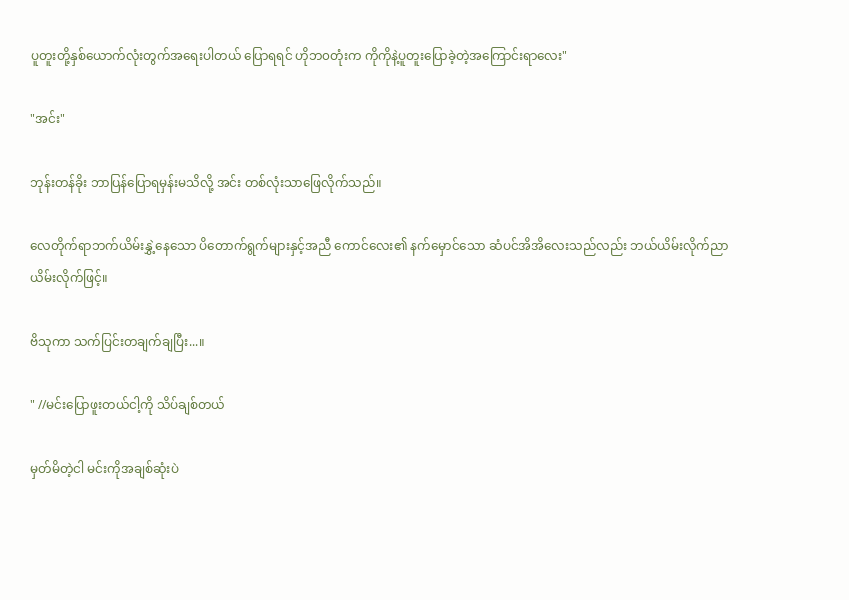ပူတူးတို့နှစ်ယောက်လုံးတွက်အရေးပါတယ် ပြောရရင် ဟိုဘ၀တုံးက ကိုကိုနဲ့ပူတူးပြောခဲ့တဲ့အကြောင်းရာလေး"

"အင်း"

ဘုန်းတန်ခိုး ဘာ‌ပြန်ပြောရမှန်းမသိလို့ အင်း တစ်လုံးသာဖြေလိုက်သည်။

လေတိုက်ရာဘက်ယိမ်းနွှဲ့နေသော ပိတောက်ရွက်များနှင့်အညီ ကောင်လေး၏ နက်မှောင်သော ဆံပင်အိအိလေးသည်လည်း ဘယ်ယိမ်းလိုက်ညာယိမ်းလိုက်ဖြင့်။

ဗိသုကာ သက်ပြင်းတချက်ချပြီး...။

" //မင်းပြောဖူးတယ်ငါ့ကို သိပ်ချစ်တယ်

မှတ်မိတဲ့ငါ မင်းကိုအချစ်ဆုံးပဲ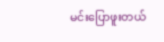မင်းပြောဖူးတယ်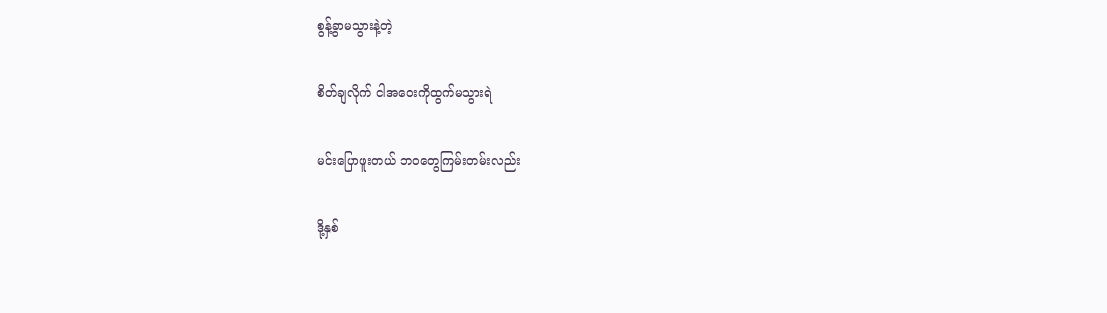စွန့်ခွာမသွားနဲ့တဲ့

စိတ်ချလိုက် ငါအဝေးကိုထွက်မသွားရဲ

မင်းပြောဖူးတယ် ဘ၀တွေကြမ်းတမ်းလည်း

ဒို့နှစ်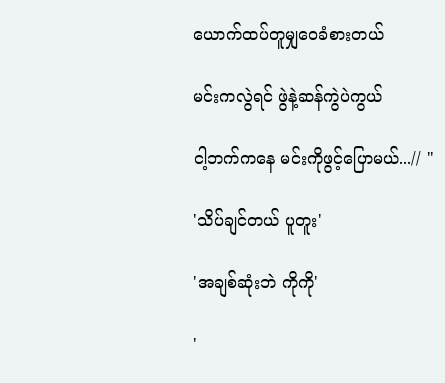ယောက်ထပ်တူမျှဝေခံစားတယ်

မင်းကလွဲရင် ဖွဲနဲ့ဆန်ကွဲပဲကွယ်

ငါ့ဘက်ကနေ မင်းကိုဖွင့်ပြောမယ်...// "

'သိပ်ချင်တယ် ပူတူး'

'အချစ်ဆုံးဘဲ ကိုကို'

'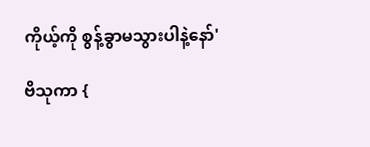ကိုယ့်ကို စွန့်ခွာမသွားပါနဲ့နော်'

ဗိသုကာ {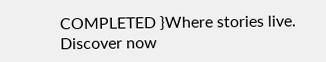COMPLETED }Where stories live. Discover now